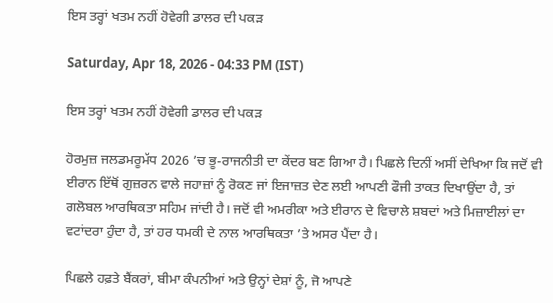ਇਸ ਤਰ੍ਹਾਂ ਖਤਮ ਨਹੀਂ ਹੋਵੇਗੀ ਡਾਲਰ ਦੀ ਪਕੜ

Saturday, Apr 18, 2026 - 04:33 PM (IST)

ਇਸ ਤਰ੍ਹਾਂ ਖਤਮ ਨਹੀਂ ਹੋਵੇਗੀ ਡਾਲਰ ਦੀ ਪਕੜ

ਹੋਰਮੁਜ਼ ਜਲਡਮਰੂਮੱਧ 2026 ’ਚ ਭੂ-ਰਾਜਨੀਤੀ ਦਾ ਕੇਂਦਰ ਬਣ ਗਿਆ ਹੈ। ਪਿਛਲੇ ਦਿਨੀਂ ਅਸੀਂ ਦੇਖਿਆ ਕਿ ਜਦੋਂ ਵੀ ਈਰਾਨ ਇੱਥੋਂ ਗੁਜ਼ਰਨ ਵਾਲੇ ਜਹਾਜ਼ਾਂ ਨੂੰ ਰੋਕਣ ਜਾਂ ਇਜਾਜ਼ਤ ਦੇਣ ਲਈ ਆਪਣੀ ਫੌਜੀ ਤਾਕਤ ਦਿਖਾਉਂਦਾ ਹੈ, ਤਾਂ ਗਲੋਬਲ ਆਰਥਿਕਤਾ ਸਹਿਮ ਜਾਂਦੀ ਹੈ। ਜਦੋਂ ਵੀ ਅਮਰੀਕਾ ਅਤੇ ਈਰਾਨ ਦੇ ਵਿਚਾਲੇ ਸ਼ਬਦਾਂ ਅਤੇ ਮਿਜ਼ਾਈਲਾਂ ਦਾ ਵਟਾਂਦਰਾ ਹੁੰਦਾ ਹੈ, ਤਾਂ ਹਰ ਧਮਕੀ ਦੇ ਨਾਲ ਆਰਥਿਕਤਾ ’ਤੇ ਅਸਰ ਪੈਂਦਾ ਹੈ।

ਪਿਛਲੇ ਹਫ਼ਤੇ ਬੈਂਕਰਾਂ, ਬੀਮਾ ਕੰਪਨੀਆਂ ਅਤੇ ਉਨ੍ਹਾਂ ਦੇਸ਼ਾਂ ਨੂੰ, ਜੋ ਆਪਣੇ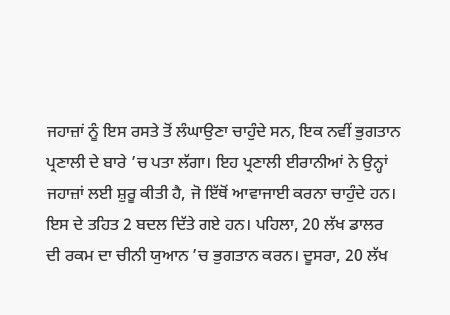ਜਹਾਜ਼ਾਂ ਨੂੰ ਇਸ ਰਸਤੇ ਤੋਂ ਲੰਘਾਉਣਾ ਚਾਹੁੰਦੇ ਸਨ, ਇਕ ਨਵੀਂ ਭੁਗਤਾਨ ਪ੍ਰਣਾਲੀ ਦੇ ਬਾਰੇ ’ਚ ਪਤਾ ਲੱਗਾ। ਇਹ ਪ੍ਰਣਾਲੀ ਈਰਾਨੀਆਂ ਨੇ ਉਨ੍ਹਾਂ ਜਹਾਜ਼ਾਂ ਲਈ ਸ਼ੁਰੂ ਕੀਤੀ ਹੈ, ਜੋ ਇੱਥੋਂ ਆਵਾਜਾਈ ਕਰਨਾ ਚਾਹੁੰਦੇ ਹਨ। ਇਸ ਦੇ ਤਹਿਤ 2 ਬਦਲ ਦਿੱਤੇ ਗਏ ਹਨ। ਪਹਿਲਾ, 20 ਲੱਖ ਡਾਲਰ ਦੀ ਰਕਮ ਦਾ ਚੀਨੀ ਯੁਆਨ ’ਚ ਭੁਗਤਾਨ ਕਰਨ। ਦੂਸਰਾ, 20 ਲੱਖ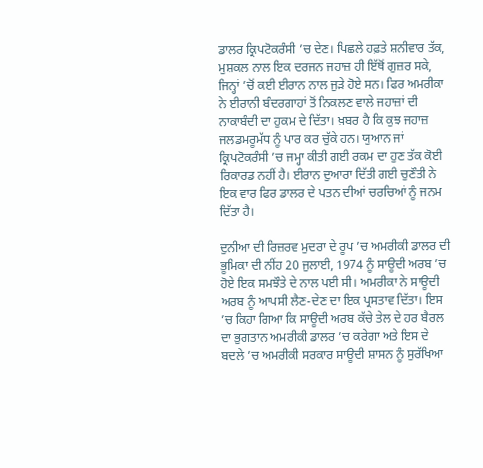ਡਾਲਰ ਕ੍ਰਿਪਟੋਕਰੰਸੀ ’ਚ ਦੇਣ। ਪਿਛਲੇ ਹਫ਼ਤੇ ਸ਼ਨੀਵਾਰ ਤੱਕ, ਮੁਸ਼ਕਲ ਨਾਲ ਇਕ ਦਰਜਨ ਜਹਾਜ਼ ਹੀ ਇੱਥੋਂ ਗੁਜ਼ਰ ਸਕੇ, ਜਿਨ੍ਹਾਂ ’ਚੋਂ ਕਈ ਈਰਾਨ ਨਾਲ ਜੁੜੇ ਹੋਏ ਸਨ। ਫਿਰ ਅਮਰੀਕਾ ਨੇ ਈਰਾਨੀ ਬੰਦਰਗਾਹਾਂ ਤੋਂ ਨਿਕਲਣ ਵਾਲੇ ਜਹਾਜ਼ਾਂ ਦੀ ਨਾਕਾਬੰਦੀ ਦਾ ਹੁਕਮ ਦੇ ਦਿੱਤਾ। ਖ਼ਬਰ ਹੈ ਕਿ ਕੁਝ ਜਹਾਜ਼ ਜਲਡਮਰੂਮੱਧ ਨੂੰ ਪਾਰ ਕਰ ਚੁੱਕੇ ਹਨ। ਯੁਆਨ ਜਾਂ ਕ੍ਰਿਪਟੋਕਰੰਸੀ ’ਚ ਜਮ੍ਹਾ ਕੀਤੀ ਗਈ ਰਕਮ ਦਾ ਹੁਣ ਤੱਕ ਕੋਈ ਰਿਕਾਰਡ ਨਹੀਂ ਹੈ। ਈਰਾਨ ਦੁਆਰਾ ਦਿੱਤੀ ਗਈ ਚੁਣੌਤੀ ਨੇ ਇਕ ਵਾਰ ਫਿਰ ਡਾਲਰ ਦੇ ਪਤਨ ਦੀਆਂ ਚਰਚਿਆਂ ਨੂੰ ਜਨਮ ਦਿੱਤਾ ਹੈ।

ਦੁਨੀਆ ਦੀ ਰਿਜ਼ਰਵ ਮੁਦਰਾ ਦੇ ਰੂਪ ’ਚ ਅਮਰੀਕੀ ਡਾਲਰ ਦੀ ਭੂਮਿਕਾ ਦੀ ਨੀਂਹ 20 ਜੁਲਾਈ, 1974 ਨੂੰ ਸਾਊਦੀ ਅਰਬ ’ਚ ਹੋਏ ਇਕ ਸਮਝੌਤੇ ਦੇ ਨਾਲ ਪਈ ਸੀ। ਅਮਰੀਕਾ ਨੇ ਸਾਊਦੀ ਅਰਬ ਨੂੰ ਆਪਸੀ ਲੈਣ-ਦੇਣ ਦਾ ਇਕ ਪ੍ਰਸਤਾਵ ਦਿੱਤਾ। ਇਸ ’ਚ ਕਿਹਾ ਗਿਆ ਕਿ ਸਾਊਦੀ ਅਰਬ ਕੱਚੇ ਤੇਲ ਦੇ ਹਰ ਬੈਰਲ ਦਾ ਭੁਗਤਾਨ ਅਮਰੀਕੀ ਡਾਲਰ ’ਚ ਕਰੇਗਾ ਅਤੇ ਇਸ ਦੇ ਬਦਲੇ ’ਚ ਅਮਰੀਕੀ ਸਰਕਾਰ ਸਾਊਦੀ ਸ਼ਾਸਨ ਨੂੰ ਸੁਰੱਖਿਆ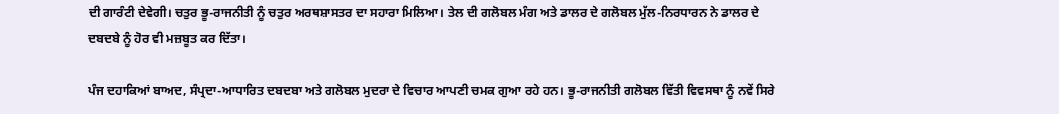ਦੀ ਗਾਰੰਟੀ ਦੇਵੇਗੀ। ਚਤੁਰ ਭੂ-ਰਾਜਨੀਤੀ ਨੂੰ ਚਤੁਰ ਅਰਥਸ਼ਾਸਤਰ ਦਾ ਸਹਾਰਾ ਮਿਲਿਆ। ਤੇਲ ਦੀ ਗਲੋਬਲ ਮੰਗ ਅਤੇ ਡਾਲਰ ਦੇ ਗਲੋਬਲ ਮੁੱਲ-ਨਿਰਧਾਰਨ ਨੇ ਡਾਲਰ ਦੇ ਦਬਦਬੇ ਨੂੰ ਹੋਰ ਵੀ ਮਜ਼ਬੂਤ ਕਰ ਦਿੱਤਾ।

ਪੰਜ ਦਹਾਕਿਆਂ ਬਾਅਦ, ਸੰਪ੍ਰਦਾ-ਆਧਾਰਿਤ ਦਬਦਬਾ ਅਤੇ ਗਲੋਬਲ ਮੁਦਰਾ ਦੇ ਵਿਚਾਰ ਆਪਣੀ ਚਮਕ ਗੁਆ ਰਹੇ ਹਨ। ਭੂ-ਰਾਜਨੀਤੀ ਗਲੋਬਲ ਵਿੱਤੀ ਵਿਵਸਥਾ ਨੂੰ ਨਵੇਂ ਸਿਰੇ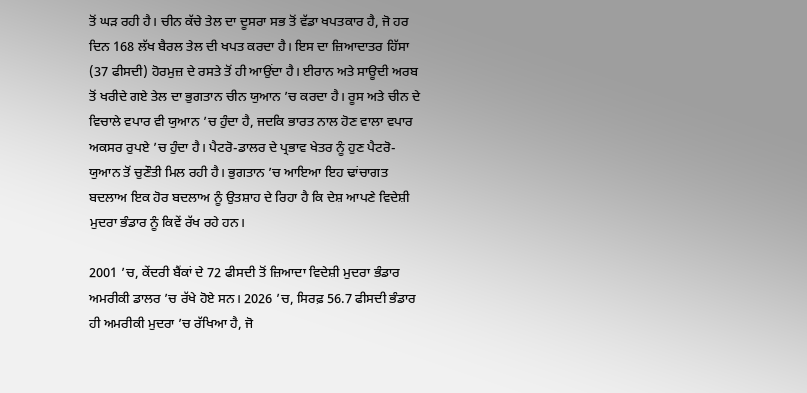ਤੋਂ ਘੜ ਰਹੀ ਹੈ। ਚੀਨ ਕੱਚੇ ਤੇਲ ਦਾ ਦੂਸਰਾ ਸਭ ਤੋਂ ਵੱਡਾ ਖਪਤਕਾਰ ਹੈ, ਜੋ ਹਰ ਦਿਨ 168 ਲੱਖ ਬੈਰਲ ਤੇਲ ਦੀ ਖਪਤ ਕਰਦਾ ਹੈ। ਇਸ ਦਾ ਜ਼ਿਆਦਾਤਰ ਹਿੱਸਾ (37 ਫੀਸਦੀ) ਹੋਰਮੁਜ਼ ਦੇ ਰਸਤੇ ਤੋਂ ਹੀ ਆਉਂਦਾ ਹੈ। ਈਰਾਨ ਅਤੇ ਸਾਊਦੀ ਅਰਬ ਤੋਂ ਖਰੀਦੇ ਗਏ ਤੇਲ ਦਾ ਭੁਗਤਾਨ ਚੀਨ ਯੁਆਨ ’ਚ ਕਰਦਾ ਹੈ। ਰੂਸ ਅਤੇ ਚੀਨ ਦੇ ਵਿਚਾਲੇ ਵਪਾਰ ਵੀ ਯੁਆਨ ’ਚ ਹੁੰਦਾ ਹੈ, ਜਦਕਿ ਭਾਰਤ ਨਾਲ ਹੋਣ ਵਾਲਾ ਵਪਾਰ ਅਕਸਰ ਰੁਪਏ ’ਚ ਹੁੰਦਾ ਹੈ। ਪੈਟਰੋ-ਡਾਲਰ ਦੇ ਪ੍ਰਭਾਵ ਖੇਤਰ ਨੂੰ ਹੁਣ ਪੈਟਰੋ-ਯੁਆਨ ਤੋਂ ਚੁਣੌਤੀ ਮਿਲ ਰਹੀ ਹੈ। ਭੁਗਤਾਨ ’ਚ ਆਇਆ ਇਹ ਢਾਂਚਾਗਤ ਬਦਲਾਅ ਇਕ ਹੋਰ ਬਦਲਾਅ ਨੂੰ ਉਤਸ਼ਾਹ ਦੇ ਰਿਹਾ ਹੈ ਕਿ ਦੇਸ਼ ਆਪਣੇ ਵਿਦੇਸ਼ੀ ਮੁਦਰਾ ਭੰਡਾਰ ਨੂੰ ਕਿਵੇਂ ਰੱਖ ਰਹੇ ਹਨ।

2001 ’ਚ, ਕੇਂਦਰੀ ਬੈਂਕਾਂ ਦੇ 72 ਫੀਸਦੀ ਤੋਂ ਜ਼ਿਆਦਾ ਵਿਦੇਸ਼ੀ ਮੁਦਰਾ ਭੰਡਾਰ ਅਮਰੀਕੀ ਡਾਲਰ ’ਚ ਰੱਖੇ ਹੋਏ ਸਨ। 2026 ’ਚ, ਸਿਰਫ਼ 56.7 ਫੀਸਦੀ ਭੰਡਾਰ ਹੀ ਅਮਰੀਕੀ ਮੁਦਰਾ ’ਚ ਰੱਖਿਆ ਹੈ, ਜੋ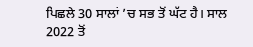ਪਿਛਲੇ 30 ਸਾਲਾਂ ’ਚ ਸਭ ਤੋਂ ਘੱਟ ਹੈ। ਸਾਲ 2022 ਤੋਂ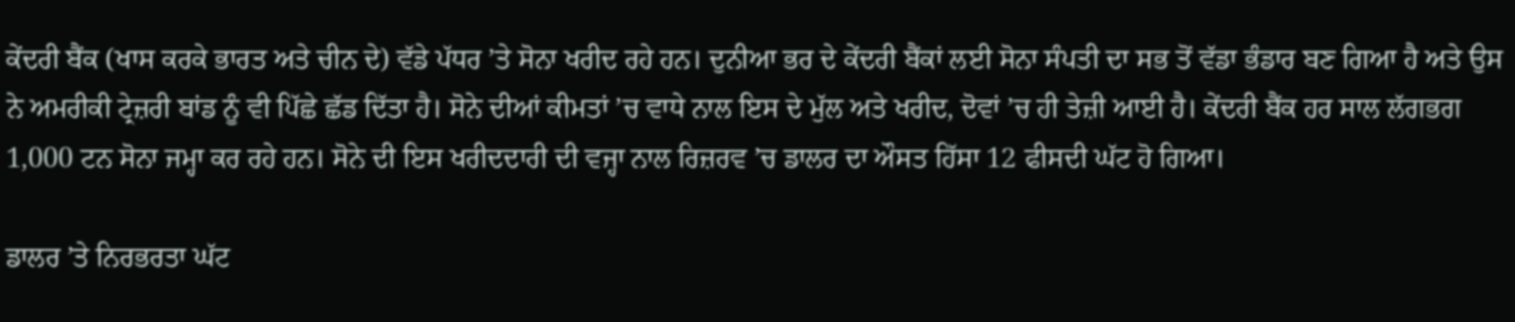ਕੇਂਦਰੀ ਬੈਂਕ (ਖਾਸ ਕਰਕੇ ਭਾਰਤ ਅਤੇ ਚੀਨ ਦੇ) ਵੱਡੇ ਪੱਧਰ ’ਤੇ ਸੋਨਾ ਖਰੀਦ ਰਹੇ ਹਨ। ਦੁਨੀਆ ਭਰ ਦੇ ਕੇਂਦਰੀ ਬੈਂਕਾਂ ਲਈ ਸੋਨਾ ਸੰਪਤੀ ਦਾ ਸਭ ਤੋਂ ਵੱਡਾ ਭੰਡਾਰ ਬਣ ਗਿਆ ਹੈ ਅਤੇ ਉਸ ਨੇ ਅਮਰੀਕੀ ਟ੍ਰੇਜ਼ਰੀ ਬਾਂਡ ਨੂੰ ਵੀ ਪਿੱਛੇ ਛੱਡ ਦਿੱਤਾ ਹੈ। ਸੋਨੇ ਦੀਆਂ ਕੀਮਤਾਂ ’ਚ ਵਾਧੇ ਨਾਲ ਇਸ ਦੇ ਮੁੱਲ ਅਤੇ ਖਰੀਦ, ਦੋਵਾਂ ’ਚ ਹੀ ਤੇਜ਼ੀ ਆਈ ਹੈ। ਕੇਂਦਰੀ ਬੈਂਕ ਹਰ ਸਾਲ ਲੱਗਭਗ 1,000 ਟਨ ਸੋਨਾ ਜਮ੍ਹਾ ਕਰ ਰਹੇ ਹਨ। ਸੋਨੇ ਦੀ ਇਸ ਖਰੀਦਦਾਰੀ ਦੀ ਵਜ੍ਹਾ ਨਾਲ ਰਿਜ਼ਰਵ ’ਚ ਡਾਲਰ ਦਾ ਔਸਤ ਹਿੱਸਾ 12 ਫੀਸਦੀ ਘੱਟ ਹੋ ਗਿਆ।

ਡਾਲਰ ’ਤੇ ਨਿਰਭਰਤਾ ਘੱਟ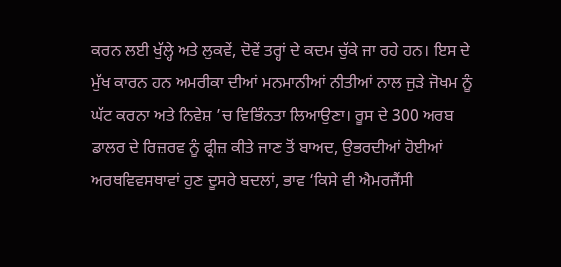ਕਰਨ ਲਈ ਖੁੱਲ੍ਹੇ ਅਤੇ ਲੁਕਵੇਂ, ਦੋਵੇਂ ਤਰ੍ਹਾਂ ਦੇ ਕਦਮ ਚੁੱਕੇ ਜਾ ਰਹੇ ਹਨ। ਇਸ ਦੇ ਮੁੱਖ ਕਾਰਨ ਹਨ ਅਮਰੀਕਾ ਦੀਆਂ ਮਨਮਾਨੀਆਂ ਨੀਤੀਆਂ ਨਾਲ ਜੁੜੇ ਜੋਖਮ ਨੂੰ ਘੱਟ ਕਰਨਾ ਅਤੇ ਨਿਵੇਸ਼ ’ਚ ਵਿਭਿੰਨਤਾ ਲਿਆਉਣਾ। ਰੂਸ ਦੇ 300 ਅਰਬ ਡਾਲਰ ਦੇ ਰਿਜ਼ਰਵ ਨੂੰ ਫ੍ਰੀਜ਼ ਕੀਤੇ ਜਾਣ ਤੋਂ ਬਾਅਦ, ਉਭਰਦੀਆਂ ਹੋਈਆਂ ਅਰਥਵਿਵਸਥਾਵਾਂ ਹੁਣ ਦੂਸਰੇ ਬਦਲਾਂ, ਭਾਵ ‘ਕਿਸੇ ਵੀ ਐਮਰਜੈਂਸੀ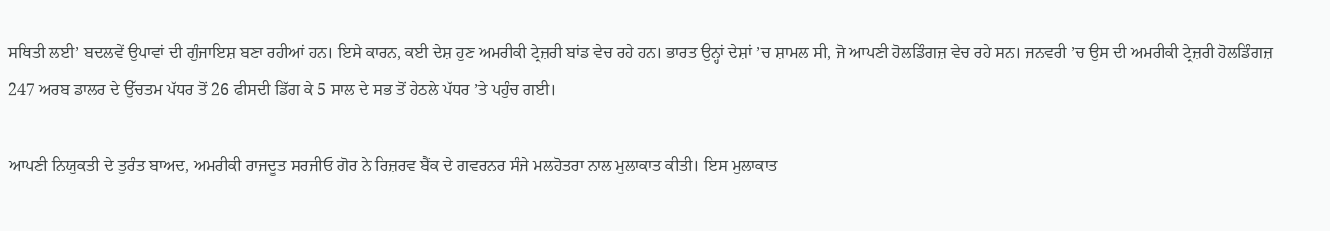ਸਥਿਤੀ ਲਈ’ ਬਦਲਵੇਂ ਉਪਾਵਾਂ ਦੀ ਗੁੰਜਾਇਸ਼ ਬਣਾ ਰਹੀਆਂ ਹਨ। ਇਸੇ ਕਾਰਨ, ਕਈ ਦੇਸ਼ ਹੁਣ ਅਮਰੀਕੀ ਟ੍ਰੇਜ਼ਰੀ ਬਾਂਡ ਵੇਚ ਰਹੇ ਹਨ। ਭਾਰਤ ਉਨ੍ਹਾਂ ਦੇਸ਼ਾਂ ’ਚ ਸ਼ਾਮਲ ਸੀ, ਜੋ ਆਪਣੀ ਹੋਲਡਿੰਗਜ਼ ਵੇਚ ਰਹੇ ਸਨ। ਜਨਵਰੀ ’ਚ ਉਸ ਦੀ ਅਮਰੀਕੀ ਟ੍ਰੇਜ਼ਰੀ ਹੋਲਡਿੰਗਜ਼ 247 ਅਰਬ ਡਾਲਰ ਦੇ ਉੱਚਤਮ ਪੱਧਰ ਤੋਂ 26 ਫੀਸਦੀ ਡਿੱਗ ਕੇ 5 ਸਾਲ ਦੇ ਸਭ ਤੋਂ ਹੇਠਲੇ ਪੱਧਰ ’ਤੇ ਪਹੁੰਚ ਗਈ।

ਆਪਣੀ ਨਿਯੁਕਤੀ ਦੇ ਤੁਰੰਤ ਬਾਅਦ, ਅਮਰੀਕੀ ਰਾਜਦੂਤ ਸਰਜੀਓ ਗੋਰ ਨੇ ਰਿਜ਼ਰਵ ਬੈਂਕ ਦੇ ਗਵਰਨਰ ਸੰਜੇ ਮਲਹੋਤਰਾ ਨਾਲ ਮੁਲਾਕਾਤ ਕੀਤੀ। ਇਸ ਮੁਲਾਕਾਤ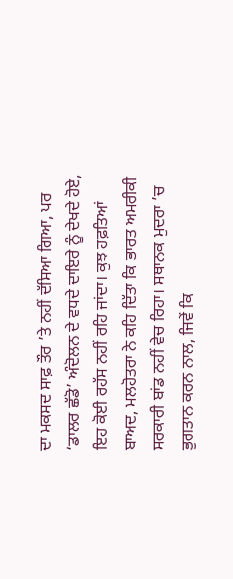ਦਾ ਮਕਸਦ ਸਾਫ਼ ਤੌਰ ’ਤੇ ਨਹੀਂ ਦੱਸਿਆ ਗਿਆ, ਪਰ ‘ਡਾਲਰ ਛੱਡੋ’ ਅੰਦੋਲਨ ਦੇ ਵਧਦੇ ਦਾਇਰੇ ਨੂੰ ਦੇਖਦੇ ਹੋਏ, ਇਹ ਕੋਈ ਰਹੱਸ ਨਹੀਂ ਰਹਿ ਜਾਂਦਾ। ਕੁਝ ਹਫ਼ਤਿਆਂ ਬਾਅਦ, ਮਲਹੋਤਰਾ ਨੇ ਕਹਿ ਦਿੱਤਾ ਕਿ ਭਾਰਤ ਅਮਰੀਕੀ ਸਰਕਾਰੀ ਬਾਂਡ ਨਹੀਂ ਵੇਚ ਰਿਹਾ। ਸਥਾਨਕ ਮੁਦਰਾ ’ਚ ਭੁਗਤਾਨ ਕਰਨ ਨਾਲ, ਜਿਵੇਂ ਕਿ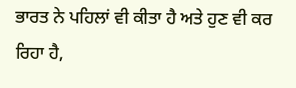ਭਾਰਤ ਨੇ ਪਹਿਲਾਂ ਵੀ ਕੀਤਾ ਹੈ ਅਤੇ ਹੁਣ ਵੀ ਕਰ ਰਿਹਾ ਹੈ,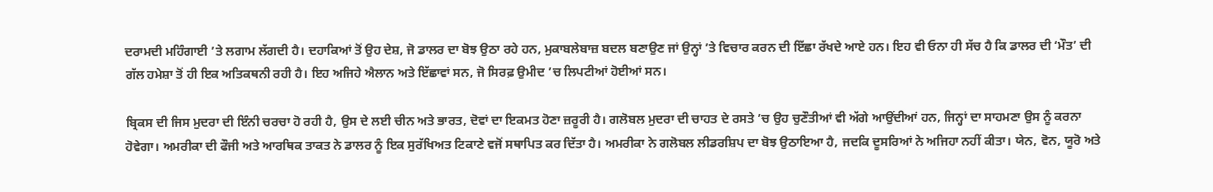ਦਰਾਮਦੀ ਮਹਿੰਗਾਈ ’ਤੇ ਲਗਾਮ ਲੱਗਦੀ ਹੈ। ਦਹਾਕਿਆਂ ਤੋਂ ਉਹ ਦੇਸ਼, ਜੋ ਡਾਲਰ ਦਾ ਬੋਝ ਉਠਾ ਰਹੇ ਹਨ, ਮੁਕਾਬਲੇਬਾਜ਼ ਬਦਲ ਬਣਾਉਣ ਜਾਂ ਉਨ੍ਹਾਂ ’ਤੇ ਵਿਚਾਰ ਕਰਨ ਦੀ ਇੱਛਾ ਰੱਖਦੇ ਆਏ ਹਨ। ਇਹ ਵੀ ਓਨਾ ਹੀ ਸੱਚ ਹੈ ਕਿ ਡਾਲਰ ਦੀ ‘ਮੌਤ’ ਦੀ ਗੱਲ ਹਮੇਸ਼ਾ ਤੋਂ ਹੀ ਇਕ ਅਤਿਕਥਨੀ ਰਹੀ ਹੈ। ਇਹ ਅਜਿਹੇ ਐਲਾਨ ਅਤੇ ਇੱਛਾਵਾਂ ਸਨ, ਜੋ ਸਿਰਫ਼ ਉਮੀਦ ’ਚ ਲਿਪਟੀਆਂ ਹੋਈਆਂ ਸਨ।

ਬ੍ਰਿਕਸ ਦੀ ਜਿਸ ਮੁਦਰਾ ਦੀ ਇੰਨੀ ਚਰਚਾ ਹੋ ਰਹੀ ਹੈ, ਉਸ ਦੇ ਲਈ ਚੀਨ ਅਤੇ ਭਾਰਤ, ਦੋਵਾਂ ਦਾ ਇਕਮਤ ਹੋਣਾ ਜ਼ਰੂਰੀ ਹੈ। ਗਲੋਬਲ ਮੁਦਰਾ ਦੀ ਚਾਹਤ ਦੇ ਰਸਤੇ ’ਚ ਉਹ ਚੁਣੌਤੀਆਂ ਵੀ ਅੱਗੇ ਆਉਂਦੀਆਂ ਹਨ, ਜਿਨ੍ਹਾਂ ਦਾ ਸਾਹਮਣਾ ਉਸ ਨੂੰ ਕਰਨਾ ਹੋਵੇਗਾ। ਅਮਰੀਕਾ ਦੀ ਫੌਜੀ ਅਤੇ ਆਰਥਿਕ ਤਾਕਤ ਨੇ ਡਾਲਰ ਨੂੰ ਇਕ ਸੁਰੱਖਿਅਤ ਟਿਕਾਣੇ ਵਜੋਂ ਸਥਾਪਿਤ ਕਰ ਦਿੱਤਾ ਹੈ। ਅਮਰੀਕਾ ਨੇ ਗਲੋਬਲ ਲੀਡਰਸ਼ਿਪ ਦਾ ਬੋਝ ਉਠਾਇਆ ਹੈ, ਜਦਕਿ ਦੂਸਰਿਆਂ ਨੇ ਅਜਿਹਾ ਨਹੀਂ ਕੀਤਾ। ਯੇਨ, ਵੋਨ, ਯੂਰੋ ਅਤੇ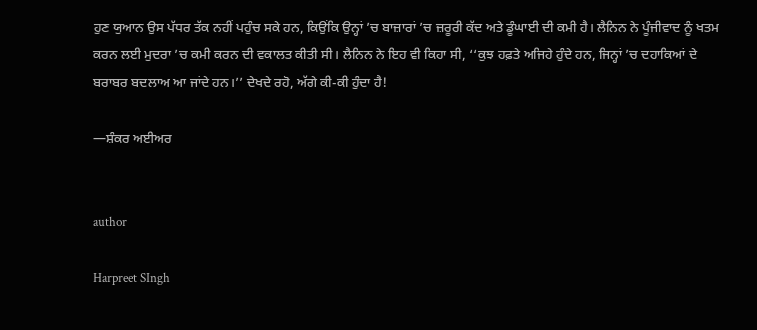ਹੁਣ ਯੁਆਨ ਉਸ ਪੱਧਰ ਤੱਕ ਨਹੀਂ ਪਹੁੰਚ ਸਕੇ ਹਨ, ਕਿਉਂਕਿ ਉਨ੍ਹਾਂ ’ਚ ਬਾਜ਼ਾਰਾਂ ’ਚ ਜ਼ਰੂਰੀ ਕੱਦ ਅਤੇ ਡੂੰਘਾਈ ਦੀ ਕਮੀ ਹੈ। ਲੈਨਿਨ ਨੇ ਪੂੰਜੀਵਾਦ ਨੂੰ ਖਤਮ ਕਰਨ ਲਈ ਮੁਦਰਾ ’ਚ ਕਮੀ ਕਰਨ ਦੀ ਵਕਾਲਤ ਕੀਤੀ ਸੀ। ਲੈਨਿਨ ਨੇ ਇਹ ਵੀ ਕਿਹਾ ਸੀ, ‘‘ਕੁਝ ਹਫ਼ਤੇ ਅਜਿਹੇ ਹੁੰਦੇ ਹਨ, ਜਿਨ੍ਹਾਂ ’ਚ ਦਹਾਕਿਆਂ ਦੇ ਬਰਾਬਰ ਬਦਲਾਅ ਆ ਜਾਂਦੇ ਹਨ।’’ ਦੇਖਦੇ ਰਹੋ, ਅੱਗੇ ਕੀ-ਕੀ ਹੁੰਦਾ ਹੈ!

—ਸ਼ੰਕਰ ਅਈਅਰ


author

Harpreet SIngh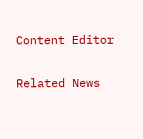Content Editor

Related News